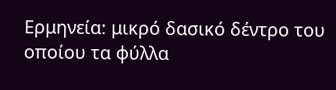Ερμηνεία: μικρό δασικό δέντρο του οποίου τα φύλλα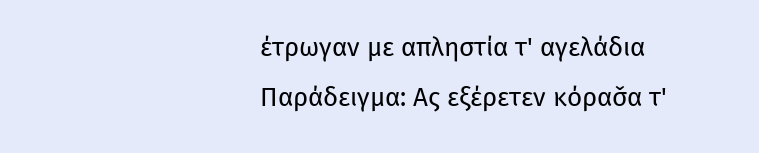έτρωγαν με απληστία τ' αγελάδια
Παράδειγμα: Ας εξέρετεν κόρασ̌α τ'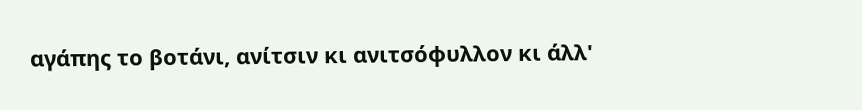αγάπης το βοτάνι, ανίτσιν κι ανιτσόφυλλον κι άλλ'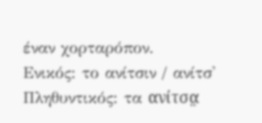έναν χορταρόπον.
Ενικός: το ανίτσιν / ανίτσ' Πληθυντικός: τα ανίτσα̤